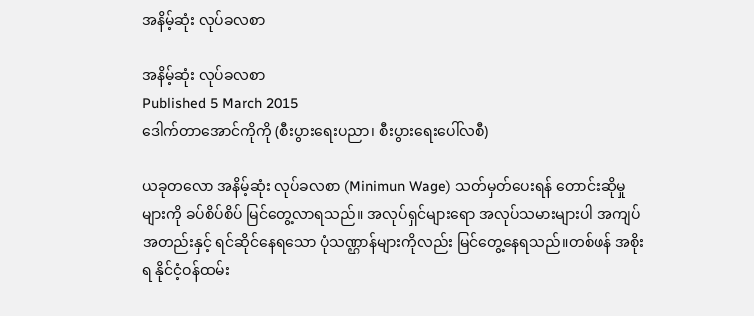အနိမ့်ဆုံး လုပ်ခလစာ

အနိမ့်ဆုံး လုပ်ခလစာ
Published 5 March 2015
ဒေါက်တာအောင်ကိုကို (စီးပွားရေးပညာ၊ စီးပွားရေးပေါ်လစီ)

ယခုတလော အနိမ့်ဆုံး လုပ်ခလစာ (Minimun Wage) သတ်မှတ်ပေးရန် တောင်းဆိုမှုများကို ခပ်စိပ်စိပ် မြင်တွေ့လာရသည်။ အလုပ်ရှင်များရော အလုပ်သမားများပါ အကျပ်အတည်းနှင့် ရင်ဆိုင်နေရသော ပုံသဏ္ဌာန်များကိုလည်း မြင်တွေ့နေရသည်။တစ်ဖန် အစိုးရ နိုင်ငံ့ဝန်ထမ်း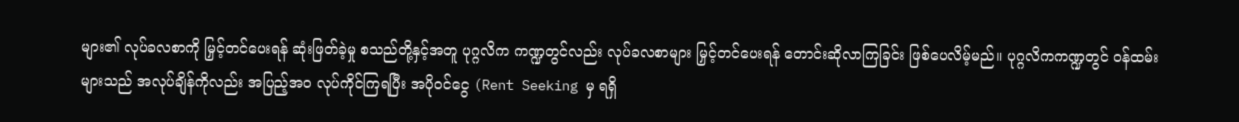များ၏ လုပ်ခလစာကို မြှင့်တင်ပေးရန် ဆုံးဖြတ်ခဲ့မှု စသည်တို့နှင့်အတူ ပုဂ္ဂလိက ကဏ္ဍတွင်လည်း လုပ်ခလစာများ မြှင့်တင်ပေးရန် တောင်းဆိုလာကြခြင်း ဖြစ်ပေလိမ့်မည်။ ပုဂ္ဂလိကကဏ္ဍတွင် ဝန်ထမ်းများသည် အလုပ်ချိန်ကိုလည်း အပြည့်အဝ လုပ်ကိုင်ကြရပြီး အပိုဝင်ငွေ (Rent Seeking မှ ရရှိ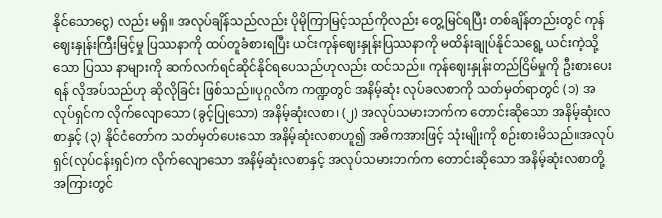နိုင်သောငွေ) လည်း မရှိ။ အလုပ်ချိန်သည်လည်း ပိုမိုကြာမြင့်သည်ကိုလည်း တွေ့မြင်ရပြီး တစ်ချိန်တည်းတွင် ကုန်ဈေးနှုန်းကြီးမြင့်မှု ပြဿနာကို ထပ်တူခံစားရပြီး ယင်းကုန်ဈေးနှုန်းပြဿနာကို မထိန်းချုပ်နိုင်သရွေ့ ယင်းကဲ့သို့သော ပြဿ နာများကို ဆက်လက်ရင်ဆိုင်နိုင်ရပေသည်ဟုလည်း ထင်သည်။ ကုန်ဈေးနှုန်းတည်ငြိမ်မှုကို ဦးစားပေးရန် လိုအပ်သည်ဟု ဆိုလိုခြင်း ဖြစ်သည်။ပုဂ္ဂလိက ကဏ္ဍတွင် အနိမ့်ဆုံး လုပ်ခလစာကို သတ်မှတ်ရာတွင် (၁) အလုပ်ရှင်က လိုက်လျောသော (ခွင့်ပြုသော) အနိမ့်ဆုံးလစာ၊ (၂) အလုပ်သမားဘက်က တောင်းဆိုသော အနိမ့်ဆုံးလစာနှင့် (၃) နိုင်ငံတော်က သတ်မှတ်ပေးသော အနိမ့်ဆုံးလစာဟူ၍ အဓိကအားဖြင့် သုံးမျိုးကို စဉ်းစားမိသည်။အလုပ်ရှင်(လုပ်ငန်းရှင်)က လိုက်လျောသော အနိမ့်ဆုံးလစာနှင့် အလုပ်သမားဘက်က တောင်းဆိုသော အနိမ့်ဆုံးလစာတို့ အကြားတွင်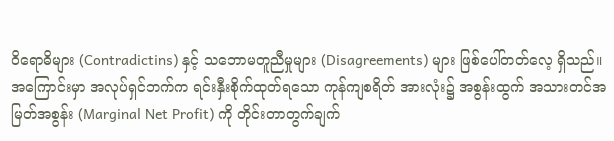ဝိရောဓိများ (Contradictins) နှင့် သဘောမတူညီမှုများ (Disagreements) များ ဖြစ်ပေါ်တတ်လေ့ ရှိသည်။အကြောင်းမှာ အလုပ်ရှင်ဘက်က ရင်းနှီးစိုက်ထုတ်ရသော ကုန်ကျစရိတ် အားလုံး၌ အစွန်းထွက် အသားတင်အမြတ်အစွန်း (Marginal Net Profit) ကို တိုင်းတာတွက်ချက်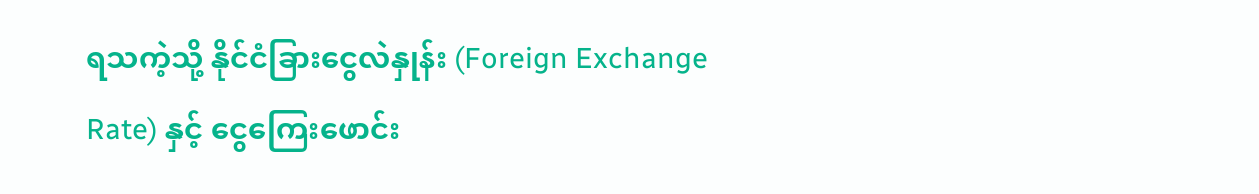ရသကဲ့သို့ နိုင်ငံခြားငွေလဲနှုန်း (Foreign Exchange Rate) နှင့် ငွေကြေးဖောင်း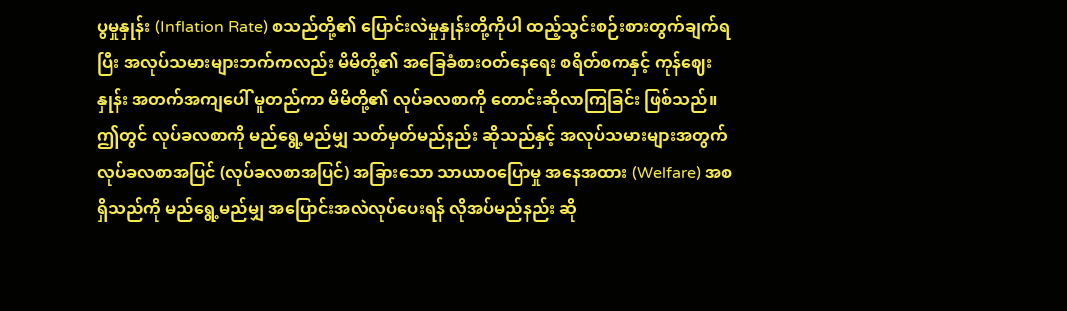ပွမှုနှုန်း (Inflation Rate) စသည်တို့၏ ပြောင်းလဲမှုနှုန်းတို့ကိုပါ ထည့်သွင်းစဉ်းစားတွက်ချက်ရပြီး အလုပ်သမားများဘက်ကလည်း မိမိတို့၏ အခြေခံစားဝတ်နေရေး စရိတ်စကနှင့် ကုန်ဈေးနှုန်း အတက်အကျပေါ် မူတည်ကာ မိမိတို့၏ လုပ်ခလစာကို တောင်းဆိုလာကြခြင်း ဖြစ်သည်။ဤတွင် လုပ်ခလစာကို မည်ရွေ့မည်မျှ သတ်မှတ်မည်နည်း ဆိုသည်နှင့် အလုပ်သမားများအတွက် လုပ်ခလစာအပြင် (လုပ်ခလစာအပြင်) အခြားသော သာယာဝပြောမှု အနေအထား (Welfare) အစရှိသည်ကို မည်ရွေ့မည်မျှ အပြောင်းအလဲလုပ်ပေးရန် လိုအပ်မည်နည်း ဆို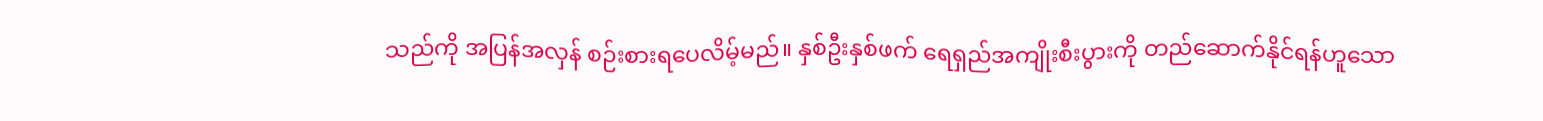သည်ကို အပြန်အလှန် စဉ်းစားရပေလိမ့်မည်။ နှစ်ဦးနှစ်ဖက် ရေရှည်အကျိုးစီးပွားကို တည်ဆောက်နိုင်ရန်ဟူသော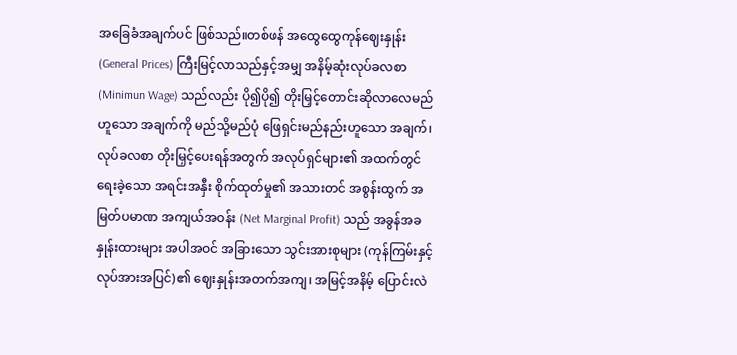အခြေခံအချက်ပင် ဖြစ်သည်။တစ်ဖန် အထွေထွေကုန်ဈေးနှုန်း (General Prices) ကြီးမြင့်လာသည်နှင့်အမျှ အနိမ့်ဆုံးလုပ်ခလစာ (Minimun Wage) သည်လည်း ပို၍ပို၍ တိုးမြှင့်တောင်းဆိုလာလေမည်ဟူသော အချက်ကို မည်သို့မည်ပုံ ဖြေရှင်းမည်နည်းဟူသော အချက်၊ လုပ်ခလစာ တိုးမြှင့်ပေးရန်အတွက် အလုပ်ရှင်များ၏ အထက်တွင် ရေးခဲ့သော အရင်းအနှီး စိုက်ထုတ်မှု၏ အသားတင် အစွန်းထွက် အမြတ်ပမာဏ အကျယ်အဝန်း (Net Marginal Profit) သည် အခွန်အခ နှုန်းထားများ အပါအဝင် အခြားသော သွင်းအားစုများ (ကုန်ကြမ်းနှင့် လုပ်အားအပြင်)၏ ဈေးနှုန်းအတက်အကျ၊ အမြင့်အနိမ့် ပြောင်းလဲ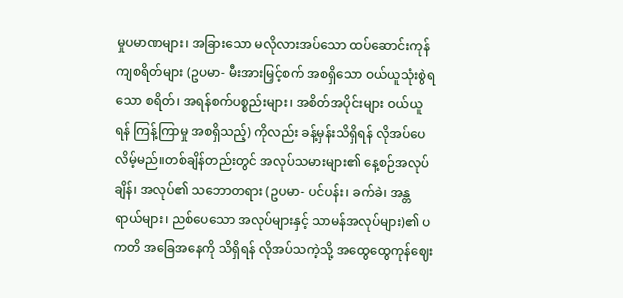မှုပမာဏများ၊ အခြားသော မလိုလားအပ်သော ထပ်ဆောင်းကုန်ကျစရိတ်များ (ဥပမာ- မီးအားမြှင့်စက် အစရှိသော ဝယ်ယူသုံးစွဲရသော စရိတ်၊ အရန်စက်ပစ္စည်းများ၊ အစိတ်အပိုင်းများ ဝယ်ယူရန် ကြန့်ကြာမှု အစရှိသည့်) ကိုလည်း ခန့်မှန်းသိရှိရန် လိုအပ်ပေလိမ့်မည်။တစ်ချိန်တည်းတွင် အလုပ်သမားများ၏ နေ့စဉ်အလုပ်ချိန်၊ အလုပ်၏ သဘောတရား (ဥပမာ- ပင်ပန်း၊ ခက်ခဲ၊ အန္တရာယ်များ၊ ညစ်ပေသော အလုပ်များနှင့် သာမန်အလုပ်များ)၏ ပကတိ အခြေအနေကို သိရှိရန် လိုအပ်သကဲ့သို့ အထွေထွေကုန်ဈေး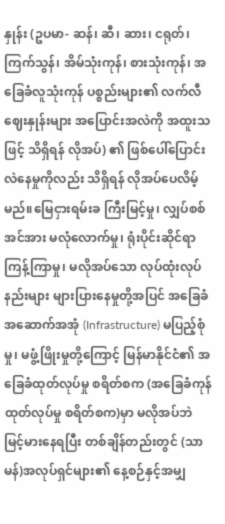နှုန်း (ဥပမာ- ဆန်၊ ဆီ၊ ဆား၊ ငရုတ်၊ ကြက်သွန်၊ အိမ်သုံးကုန်၊ စားသုံးကုန်၊ အခြေခံလူသုံးကုန် ပစ္စည်းများ၏ လက်လီဈေးနှုန်းများ အပြောင်းအလဲကို အထူးသဖြင့် သိရှိရန် လိုအပ်) ၏ ဖြစ်ပေါ်ပြောင်းလဲနေမှုကိုလည်း သိရှိရန် လိုအပ်ပေလိမ့်မည်။မြေငှားရမ်းခ ကြီးမြင့်မှု၊ လျှပ်စစ်အင်အား မလုံလောက်မှု၊ ရုံးပိုင်းဆိုင်ရာ ကြန့်ကြာမှု၊ မလိုအပ်သော လုပ်ထုံးလုပ်နည်းများ များပြားနေမှုတို့အပြင် အခြေခံအဆောက်အအုံ (Infrastructure) မပြည့်စုံမှု၊ မဖွံ့ဖြိုးမှုတို့ကြောင့် မြန်မာနိုင်ငံ၏ အခြေခံထုတ်လုပ်မှု စရိတ်စက (အခြေခံကုန်ထုတ်လုပ်မှု စရိတ်စက)မှာ မလိုအပ်ဘဲ မြင့်မားနေရပြီး တစ်ချိန်တည်းတွင် (သာမန်)အလုပ်ရှင်များ၏ နေ့စဉ်နှင့်အမျှ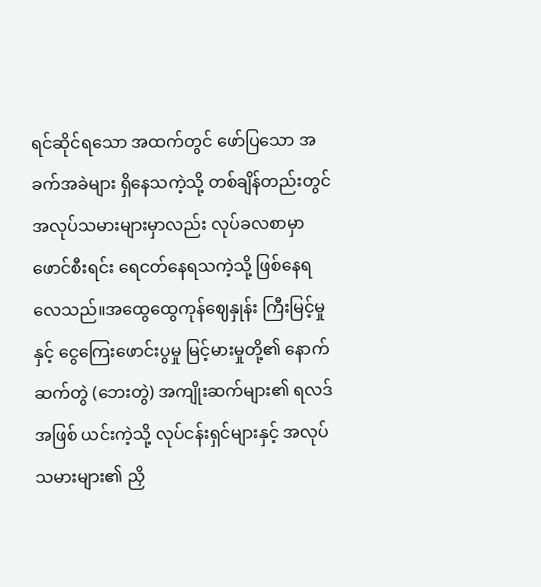ရင်ဆိုင်ရသော အထက်တွင် ဖော်ပြသော အခက်အခဲများ ရှိနေသကဲ့သို့ တစ်ချိန်တည်းတွင် အလုပ်သမားများမှာလည်း လုပ်ခလစာမှာ ဖောင်စီးရင်း ရေငတ်နေရသကဲ့သို့ ဖြစ်နေရလေသည်။အထွေထွေကုန်ဈေနှုန်း ကြီးမြင့်မှုနှင့် ငွေကြေးဖောင်းပွမှု မြင့်မားမှုတို့၏ နောက်ဆက်တွဲ (ဘေးတွဲ) အကျိုးဆက်များ၏ ရလဒ်အဖြစ် ယင်းကဲ့သို့ လုပ်ငန်းရှင်များနှင့် အလုပ်သမားများ၏ ညှိ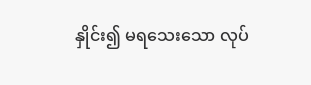နှိုင်း၍ မရသေးသော လုပ်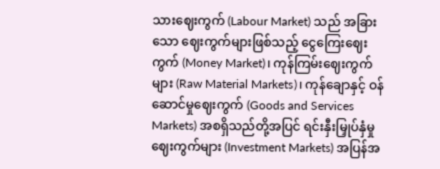သားဈေးကွက် (Labour Market) သည် အခြားသော ဈေးကွက်များဖြစ်သည့် ငွေကြေးဈေးကွက် (Money Market)၊ ကုန်ကြမ်းဈေးကွက်များ (Raw Material Markets)၊ ကုန်ချောနှင့် ဝန်ဆောင်မှုဈေးကွက် (Goods and Services Markets) အစရှိသည်တို့အပြင် ရင်းနှီးမြှုပ်နှံမှု ဈေးကွက်များ (Investment Markets) အပြန်အ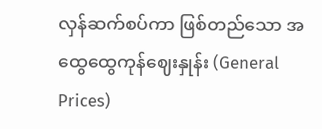လှန်ဆက်စပ်ကာ ဖြစ်တည်သော အထွေထွေကုန်ဈေးနှုန်း (General Prices)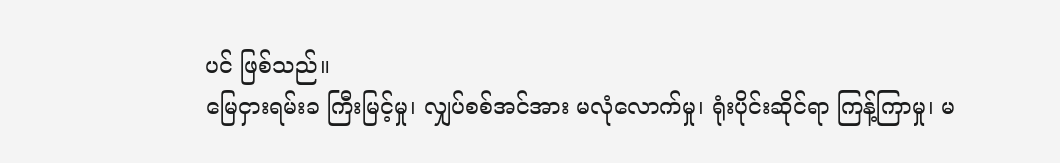ပင် ဖြစ်သည်။
မြေငှားရမ်းခ ကြီးမြင့်မှု၊ လျှပ်စစ်အင်အား မလုံလောက်မှု၊ ရုံးပိုင်းဆိုင်ရာ ကြန့်ကြာမှု၊ မ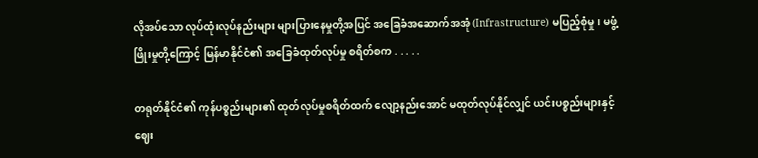လိုအပ်သော လုပ်ထုံးလုပ်နည်းများ များပြားနေမှုတို့အပြင် အခြေခံအဆောက်အအုံ (Infrastructure) မပြည့်စုံမှု၊ မဖွံ့ဖြိုးမှုတို့ကြောင့် မြန်မာနိုင်ငံ၏ အခြေခံထုတ်လုပ်မှု စရိတ်စက . . . . .

တရုတ်နိုင်ငံ၏ ကုန်ပစ္စည်းများ၏ ထုတ်လုပ်မှုစရိတ်ထက် လျော့နည်းအောင် မထုတ်လုပ်နိုင်လျှင် ယင်းပစ္စည်းများနှင့် ဈေး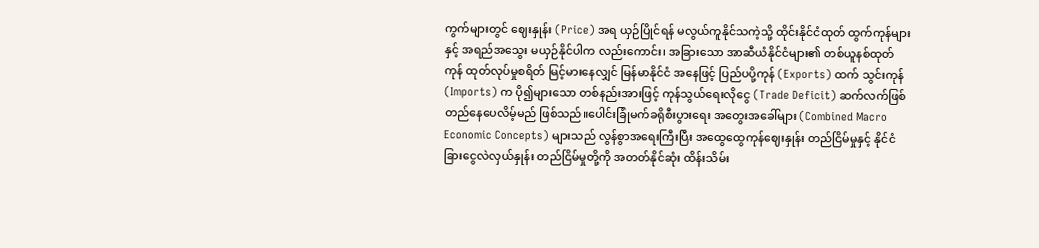ကွက်များတွင် ဈေးနှုန်း (Price) အရ ယှဉ်ပြိုင်ရန် မလွယ်ကူနိုင်သကဲ့သို့ ထိုင်းနိုင်ငံထုတ် ထွက်ကုန်များနှင့် အရည်အသွေး မယှဉ်နိုင်ပါက လည်းကောင်း၊ အခြားသော အာဆီယံနိုင်ငံများ၏ တစ်ယူနစ်ထုတ်ကုန် ထုတ်လုပ်မှုစရိတ် မြင့်မားနေလျှင် မြန်မာနိုင်ငံ အနေဖြင့် ပြည်ပပို့ကုန် (Exports) ထက် သွင်းကုန် (Imports) က ပို၍များသော တစ်နည်းအားဖြင့် ကုန်သွယ်ရေးလိုငွေ (Trade Deficit) ဆက်လက်ဖြစ်တည်နေပေလိမ့်မည် ဖြစ်သည်။ပေါင်းခြုံမက်ခရိုစီးပွားရေး အတွေးအခေါ်များ (Combined Macro Economic Concepts) များသည် လွန်စွာအရေးကြီးပြီး အထွေထွေကုန်ဈေးနှုန်း တည်ငြိမ်မှုနှင့် နိုင်ငံခြားငွေလဲလှယ်နှုန်း တည်ငြိမ်မှုတို့ကို အတတ်နိုင်ဆုံး ထိန်းသိမ်း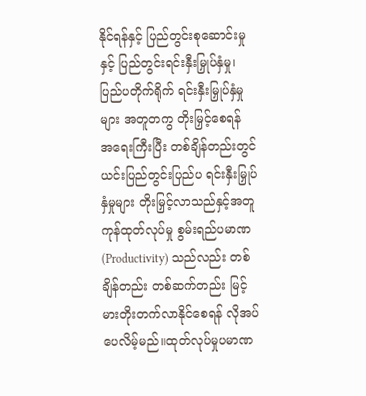နိုင်ရန်နှင့် ပြည်တွင်းစုဆောင်းမှုနှင့် ပြည်တွင်းရင်းနှီးမြှုပ်နှံမှု၊ ပြည်ပတိုက်ရိုက် ရင်းနှီးမြှုပ်နှံမှုများ အတူတကွ တိုးမြှင့်စေရန် အရေးကြီးပြီး တစ်ချိန်တည်းတွင် ယင်းပြည်တွင်းပြည်ပ ရင်းနှီးမြှုပ်နှံမှုများ တိုးမြှင့်လာသည်နှင့်အတူ ကုန်ထုတ်လုပ်မှု စွမ်းရည်ပမာဏ (Productivity) သည်လည်း တစ်ချိန်တည်း တစ်ဆက်တည်း မြင့်မားတိုးတက်လာနိုင်စေရန် လိုအပ်ပေလိမ့်မည်။ထုတ်လုပ်မှုပမာဏ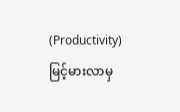(Productivity) မြင့်မားလာမှ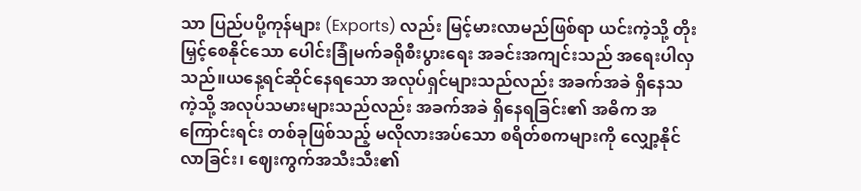သာ ပြည်ပပို့ကုန်များ (Exports) လည်း မြင့်မားလာမည်ဖြစ်ရာ ယင်းကဲ့သို့ တိုးမြှင့်စေနိုင်သော ပေါင်းခြုံမက်ခရိုစီးပွားရေး အခင်းအကျင်းသည် အရေးပါလှသည်။ယနေ့ရင်ဆိုင်နေရသော အလုပ်ရှင်များသည်လည်း အခက်အခဲ ရှိနေသကဲ့သို့ အလုပ်သမားများသည်လည်း အခက်အခဲ ရှိနေရခြင်း၏ အဓိက အကြောင်းရင်း တစ်ခုဖြစ်သည့် မလိုလားအပ်သော စရိတ်စကများကို လျှော့နိုင်လာခြင်း၊ ဈေးကွက်အသီးသီး၏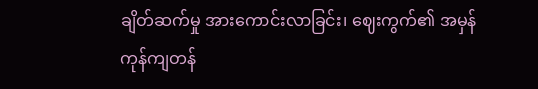ချိတ်ဆက်မှု အားကောင်းလာခြင်း၊ ဈေးကွက်၏ အမှန်ကုန်ကျတန်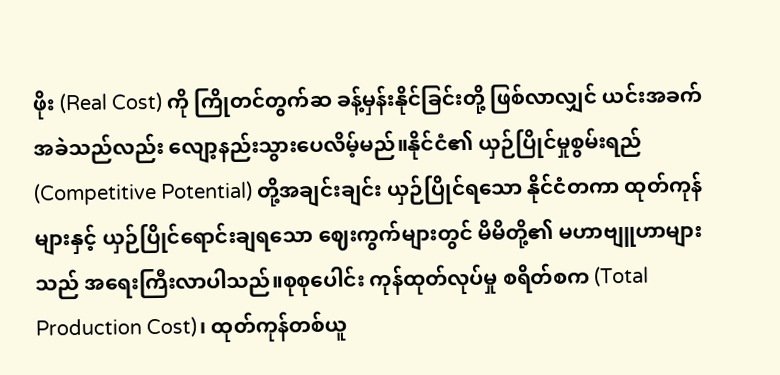ဖိုး (Real Cost) ကို ကြိုတင်တွက်ဆ ခန့်မှန်းနိုင်ခြင်းတို့ ဖြစ်လာလျှင် ယင်းအခက်အခဲသည်လည်း လျော့နည်းသွားပေလိမ့်မည်။နိုင်ငံ၏ ယှဉ်ပြိုင်မှုစွမ်းရည် (Competitive Potential) တို့အချင်းချင်း ယှဉ်ပြိုင်ရသော နိုင်ငံတကာ ထုတ်ကုန်များနှင့် ယှဉ်ပြိုင်ရောင်းချရသော ဈေးကွက်များတွင် မိမိတို့၏ မဟာဗျူဟာများသည် အရေးကြီးလာပါသည်။စုစုပေါင်း ကုန်ထုတ်လုပ်မှု စရိတ်စက (Total Production Cost)၊ ထုတ်ကုန်တစ်ယူ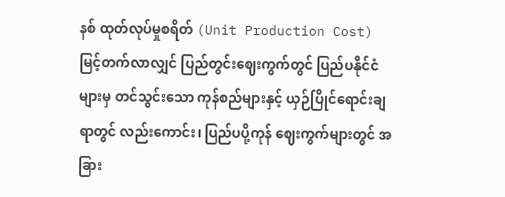နစ် ထုတ်လုပ်မှုစရိတ် (Unit Production Cost) မြင့်တက်လာလျှင် ပြည်တွင်းဈေးကွက်တွင် ပြည်ပနိုင်ငံများမှ တင်သွင်းသော ကုန်စည်များနှင့် ယှဉ်ပြိုင်ရောင်းချရာတွင် လည်းကောင်း၊ ပြည်ပပို့ကုန် ဈေးကွက်များတွင် အခြား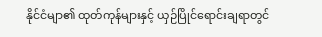နိုင်ငံမျာ၏ ထုတ်ကုန်များနှင့် ယှဉ်ပြိုင်ရောင်းချရာတွင်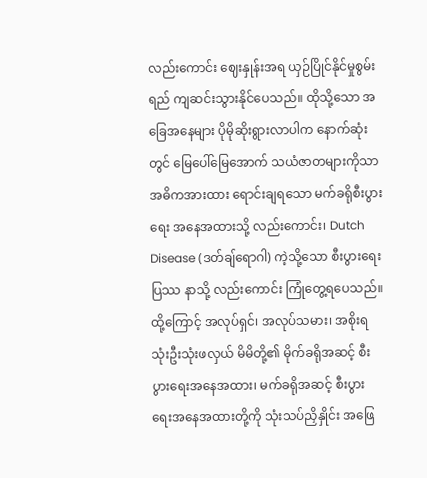လည်းကောင်း ဈေးနှုန်းအရ ယှဉ်ပြိုင်နိုင်မှုစွမ်းရည် ကျဆင်းသွားနိုင်ပေသည်။ ထိုသို့သော အခြေအနေများ ပိုမိုဆိုးရွားလာပါက နောက်ဆုံးတွင် မြေပေါ်မြေအောက် သယံဇာတများကိုသာ အဓိကအားထား ရောင်းချရသော မက်ခရိုစီးပွားရေး အနေအထားသို့ လည်းကောင်း၊ Dutch Disease (ဒတ်ချ်ရောဂါ) ကဲ့သို့သော စီးပွားရေးပြဿ နာသို့ လည်းကောင်း ကြုံတွေ့ရပေသည်။ထို့ကြောင့် အလုပ်ရှင်၊ အလုပ်သမား၊ အစိုးရ သုံးဦးသုံးဖလှယ် မိမိတို့၏ မိုက်ခရိုအဆင့် စီးပွားရေးအနေအထား၊ မက်ခရိုအဆင့် စီးပွားရေးအနေအထားတို့ကို သုံးသပ်ညှိနှိုင်း အဖြေ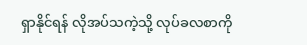ရှာနိုင်ရန် လိုအပ်သကဲ့သို့ လုပ်ခလစာကို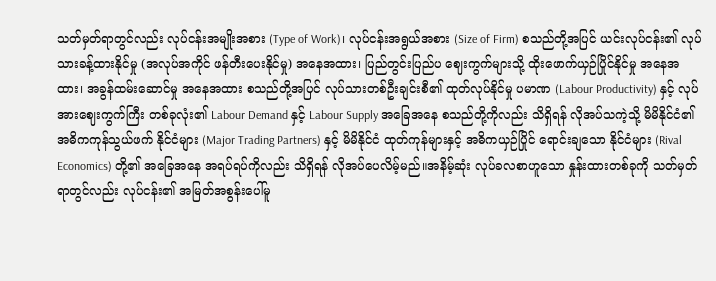သတ်မှတ်ရာတွင်လည်း လုပ်ငန်းအမျိုးအစား (Type of Work)၊ လုပ်ငန်းအရွယ်အစား (Size of Firm) စသည်တို့အပြင် ယင်းလုပ်ငန်း၏ လုပ်သားခန့်ထားနိုင်မှု (အလုပ်အကိုင် ဖန်တီးပေးနိုင်မှု) အနေအထား၊ ပြည်တွင်းပြည်ပ ဈေးကွက်များသို့ ထိုးဖောက်ယှဉ်ပြိုင်နိုင်မှု အနေအထား၊ အခွန်ထမ်းဆောင်မှု အနေအထား စသည်တို့အပြင် လုပ်သားတစ်ဦးချင်းစီ၏ ထုတ်လုပ်နိုင်မှု ပမာဏ (Labour Productivity) နှင့် လုပ်အားဈေးကွက်ကြီး တစ်ခုလုံး၏ Labour Demand နှင့် Labour Supply အခြေအနေ စသည်တို့ကိုလည်း သိရှိရန် လိုအပ်သကဲ့သို့ မိမိနိုင်ငံ၏ အဓိကကုန်သွယ်ဖက် နိုင်ငံများ (Major Trading Partners) နှင့် မိမိနိုင်ငံ ထုတ်ကုန်များနှင့် အဓိကယှဉ်ပြိုင် ရောင်းချသော နိုင်ငံများ (Rival Economics) တို့၏ အခြေအနေ အရပ်ရပ်ကိုလည်း သိရှိရန် လိုအပ်ပေလိမ့်မည်။အနိမ့်ဆုံး လုပ်ခလစာဟူသော နှုန်းထားတစ်ခုကို သတ်မှတ်ရာတွင်လည်း လုပ်ငန်း၏ အမြတ်အစွန်းပေါ်မူ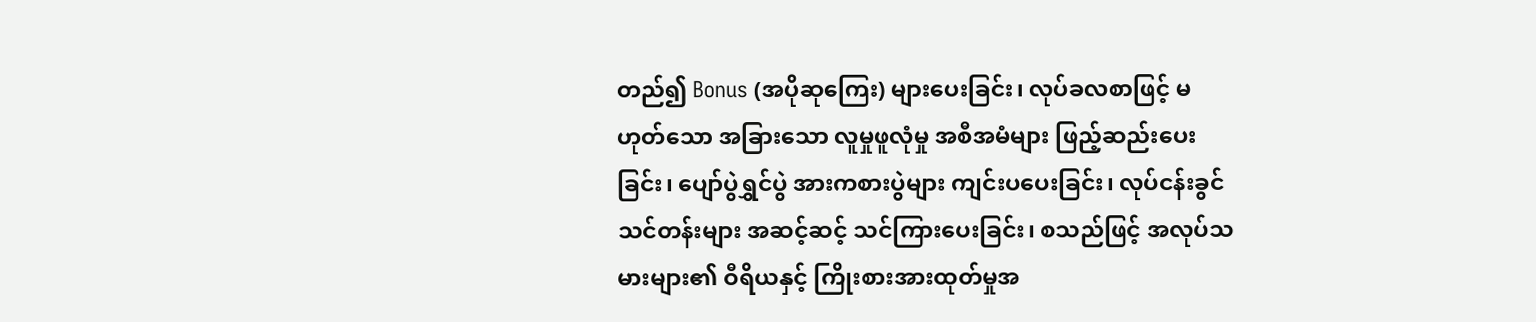တည်၍ Bonus (အပိုဆုကြေး) များပေးခြင်း၊ လုပ်ခလစာဖြင့် မဟုတ်သော အခြားသော လူမှုဖူလုံမှု အစီအမံများ ဖြည့်ဆည်းပေးခြင်း၊ ပျော်ပွဲရွှင်ပွဲ အားကစားပွဲများ ကျင်းပပေးခြင်း၊ လုပ်ငန်းခွင်သင်တန်းများ အဆင့်ဆင့် သင်ကြားပေးခြင်း၊ စသည်ဖြင့် အလုပ်သမားများ၏ ဝီရိယနှင့် ကြိုးစားအားထုတ်မှုအ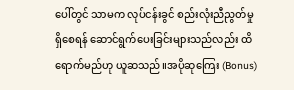ပေါ်တွင် သာမက လုပ်ငန်းခွင် စည်းလုံးညီညွတ်မှု ရှိစေရန် ဆောင်ရွက်ပေးခြင်းများသည်လည်း ထိရောက်မည်ဟု ယူဆသည်။အပိုဆုကြေး (Bonus)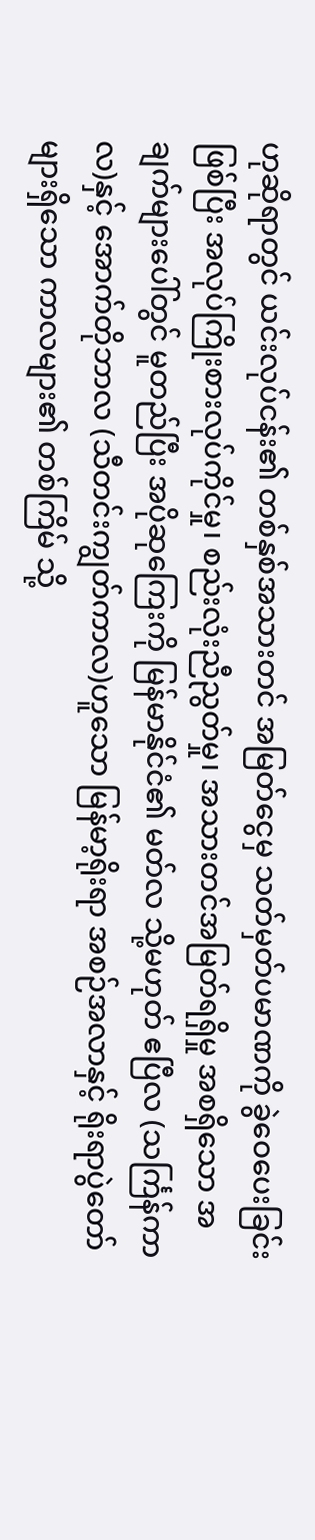ဟုဆိုရာတွင် ယင်းလုပ်ငန်း၏ တစ်နှစ်အသားတင် အမြတ်ငွေမှ သတ်မှတ်ပမာဏကို ခွဲဝေပေးခြင်းဖြစ်ပြီး အလုပ်ကြိုးစားလုပ်ကိုင်မှု၊ စည်းလုံးညီညွတ်မှု၊ အသားတင်အမြတ်ရရှိမှု အစရှိသော အချက်များပေါ်တွင် မူတည်ပြီး အပိုဆုကြေးကို မြန်မာနိုင်ငံ၏ မတ်လ သို့မဟုတ် ဧပြီလ (သင်္ကြန်ကာလ)နှင့် အောက်တိုဘာလ (သီတင်းကျွတ်ကာလ)ဟူသော မြန်မာ့ရိုးရာ အစဉ်အလာနှင့် ရိုးရာပွဲတော်များရှိသော ကာလများ၏ တစ်ကြိမ် သို့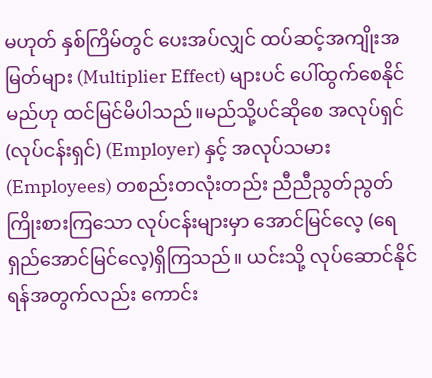မဟုတ် နှစ်ကြိမ်တွင် ပေးအပ်လျှင် ထပ်ဆင့်အကျိုးအမြတ်များ (Multiplier Effect) များပင် ပေါ်ထွက်စေနိုင်မည်ဟု ထင်မြင်မိပါသည်။မည်သို့ပင်ဆိုစေ အလုပ်ရှင်(လုပ်ငန်းရှင်) (Employer) နှင့် အလုပ်သမား (Employees) တစည်းတလုံးတည်း ညီညီညွတ်ညွတ် ကြိုးစားကြသော လုပ်ငန်းများမှာ အောင်မြင်လေ့ (ရေရှည်အောင်မြင်လေ့)ရှိကြသည်။ ယင်းသို့ လုပ်ဆောင်နိုင်ရန်အတွက်လည်း ကောင်း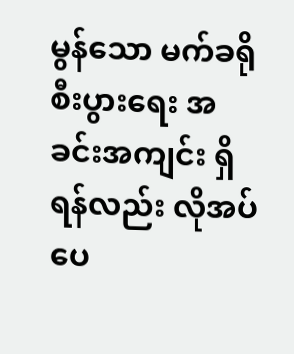မွန်သော မက်ခရိုစီးပွားရေး အခင်းအကျင်း ရှိရန်လည်း လိုအပ်ပေ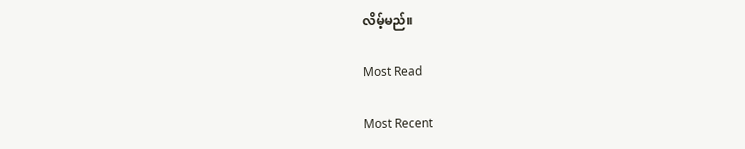လိမ့်မည်။

Most Read

Most Recent